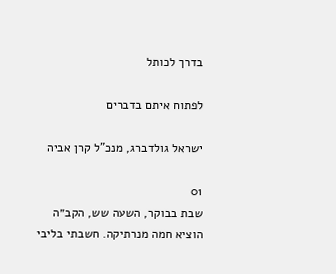בדרך לכותל

לפתוח איתם בדברים

ישראל גולדברג, מנכ"ל קרן אביה

01
שבת בבוקר, השעה שש, הקב״ה הוציא חמה מנרתיקה. חשבתי בליבי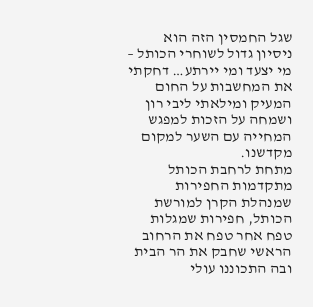שגל החמסין הזה הוא ניסיון גדול לשוחרי הכותל – מי יצעד ומי יירתע… דחקתי את המחשבות על החום המעיק ומילאתי ליבי רון ושמחה על הזכות למפגש המחייה עם השער למקום מקדשנו.
מתחת לרחבת הכותל מתקדמות החפירות שמנהלת הקרן למורשת הכותל, חפירות שמגלות טפח אחר טפח את הרחוב הראשי שחבק את הר הבית ובה התכוננו עולי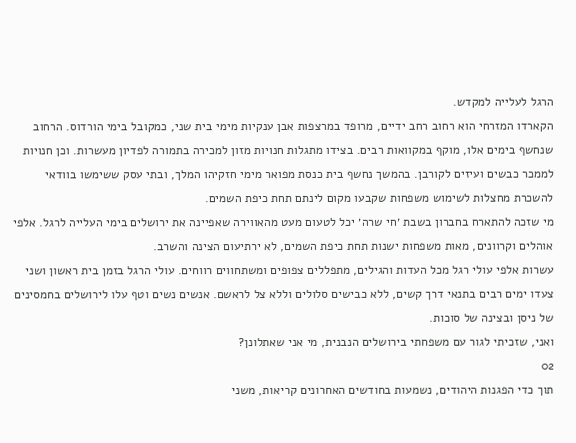הרגל לעלייה למקדש.
הקארדו המזרחי הוא רחוב רחב ידיים, מרופד במרצפות אבן ענקיות מימי בית שני, כמקובל בימי הורדוס. הרחוב שנחשף בימים אלו, מוקף במקוואות רבים. בצידו מתגלות חנויות מזון למכירה בתמורה לפדיון מעשרות. וכן חנויות לממכר כבשים ועיזים לקורבן. בהמשך נחשף בית כנסת מפואר מימי חזקיהו המלך, ובתי עסק ששימשו בוודאי להשכרת מחצלות לשימוש משפחות שקבעו מקום לינתם תחת כיפת השמים.
מי שזכה להתארח בחברון בשבת ׳חי שרה׳ יכל לטעום מעט מהאווירה שאפיינה את ירושלים בימי העלייה לרגל. אלפי אוהלים וקרוונים, מאות משפחות ישנות תחת כיפת השמים, לא ירתיעום הצינה והשרב.
עשרות אלפי עולי רגל מכל העדות והגילים, מתפללים צפופים ומשתחווים רווחים. עולי הרגל בזמן בית ראשון ושני צעדו ימים רבים בתנאי דרך קשים, ללא כבישים סלולים וללא צל לראשם. אנשים נשים וטף עלו לירושלים בחמסינים של ניסן ובצינה של סוכות.
ואני, שזכיתי לגור עם משפחתי בירושלים הנבנית, מי אני שאתלונן?
02
תוך כדי הפגנות היהודים, נשמעות בחודשים האחרונים קריאות, משני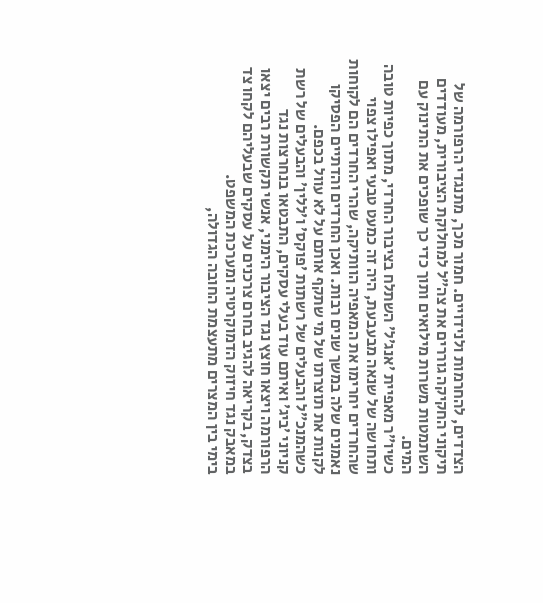הצדדים, להחרמות ולנידויים. חמור מכך, מתנגדי הרפורמה של תיקוני החקיקה גוררים את צה״ל למחלוקת הציבורית, מעודדים השתמטות משרות מילואים ותוך כדי כך שופכים את התינוק עם המים.
כשיו״ר מאפיית ׳אנג׳ל׳ השתלח בציבור החרדי, מתוך כפיות טובה ותחושה של שנאה מבעבעת, היה זה כמעט טבעי ואפילו צפוי שהחרדים יחרימו את המאפיה הוותיקה, שהרי החרדים הם לקוחות נאמנים שלה במשך שנים רבות. ואכן החרדים והדתיים הפסיקו לקנות את תוצרתו של מי שתקף אותם על לא עוול בכפם.
כשהמנכ״ל והבעלים של רשתות ׳פוקס׳ ו׳ללין׳ והבעלים של רשת קניוני ׳ביג׳ ואיתם עוד בעלי עסקים, התבטאו בנחרצות נגד הרפורמה ויצאו חוצץ נגד הציבור הימני, אנשי תקשורת רבים יצאו בצדק, בקריאה להגיב בחרם צרכנים על עסקים שבעליהם לקחו צד במאבק נגד חיזוק הדמוקרטיה ומערכת המשפט.
בימי בין המצרים מתעצמת החובה הגדולה,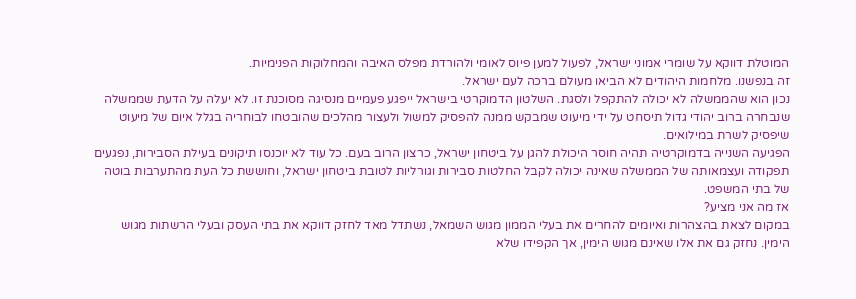המוטלת דווקא על שומרי אמוני ישראל, לפעול למען פיוס לאומי ולהורדת מפלס האיבה והמחלוקות הפנימיות.
זה בנפשנו. מלחמות היהודים לא הביאו מעולם ברכה לעם ישראל.
נכון הוא שהממשלה לא יכולה להתקפל ולסגת. השלטון הדמוקרטי בישראל ייפגע פעמיים מנסיגה מסוכנת זו. לא יעלה על הדעת שממשלה שנבחרה ברוב יהודי גדול תיסחט על ידי מיעוט שמבקש ממנה להפסיק למשול ולעצור מהלכים שהובטחו לבוחריה בגלל איום של מיעוט שיפסיק לשרת במילואים.
הפגיעה השנייה בדמוקרטיה תהיה חוסר היכולת להגן על ביטחון ישראל, כרצון הרוב בעם. כל עוד לא יוכנסו תיקונים בעילת הסבירות, נפגעים תפקודה ועצמאותה של הממשלה שאינה יכולה לקבל החלטות סבירות וגורליות לטובת ביטחון ישראל, וחוששת כל העת מהתערבות בוטה של בתי המשפט.
אז מה אני מציע?
במקום לצאת בהצהרות ואיומים להחרים את בעלי הממון מגוש השמאל, נשתדל מאד לחזק דווקא את בתי העסק ובעלי הרשתות מגוש הימין. נחזק גם את אלו שאינם מגוש הימין, אך הקפידו שלא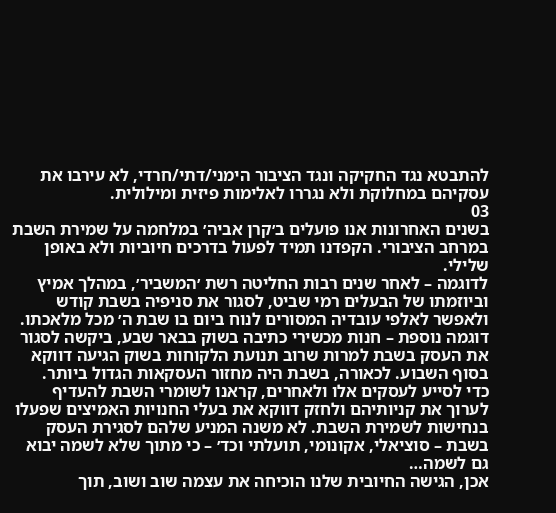להתבטא נגד החקיקה ונגד הציבור הימני/דתי/חרדי, לא עירבו את עסקיהם במחלוקת ולא נגררו לאלימות פיזית ומילולית.
03
בשנים האחרונות אנו פועלים ב׳קרן אביה׳ במלחמה על שמירת השבת במרחב הציבורי. הקפדנו תמיד לפעול בדרכים חיוביות ולא באופן שלילי.
לדוגמה – לאחר שנים רבות החליטה רשת ׳המשביר׳, במהלך אמיץ וביוזמתו של הבעלים רמי שביט, לסגור את סניפיה בשבת קודש ולאפשר לאלפי עובדיה המסורים לנוח ביום בו שבת ה׳ מכל מלאכתו. דוגמה נוספת – חנות מכשירי כתיבה בשוק בבאר שבע, ביקשה לסגור את העסק בשבת למרות שרוב תנועת הלקוחות בשוק הגיעה דווקא בסוף השבוע. לכאורה, בשבת היה מחזור העסקאות הגדול ביותר.
כדי לסייע לעסקים אלו ולאחרים, קראנו לשומרי השבת להעדיף לערוך את קניותיהם ולחזק דווקא את בעלי החנויות האמיצים שפעלו בנחישות לשמירת השבת. לא משנה המניע שלהם לסגירת העסק בשבת – סוציאלי, אקונומי, תועלתי וכד׳ – כי מתוך שלא לשמה יבוא גם לשמה…
אכן, הגישה החיובית שלנו הוכיחה את עצמה שוב ושוב, תוך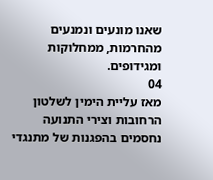שאנו מונעים ונמנעים מהחרמות, ממחלוקות ומגידופים.
04
מאז עליית הימין לשלטון הרחובות וצירי התנועה נחסמים בהפגנות של מתנגדי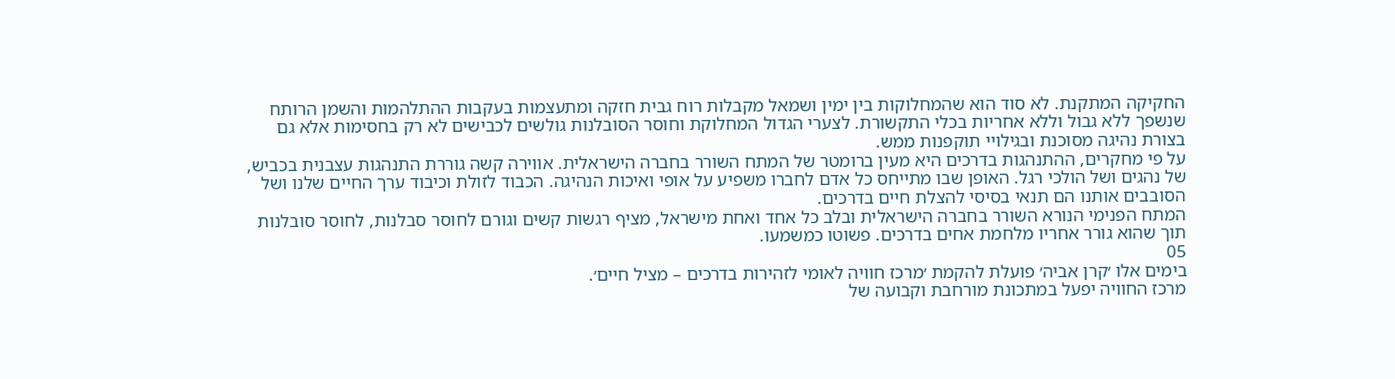החקיקה המתקנת. לא סוד הוא שהמחלוקות בין ימין ושמאל מקבלות רוח גבית חזקה ומתעצמות בעקבות ההתלהמות והשמן הרותח שנשפך ללא גבול וללא אחריות בכלי התקשורת. לצערי הגדול המחלוקת וחוסר הסובלנות גולשים לכבישים לא רק בחסימות אלא גם בצורת נהיגה מסוכנת ובגילויי תוקפנות ממש.
על פי מחקרים, ההתנהגות בדרכים היא מעין ברומטר של המתח השורר בחברה הישראלית. אווירה קשה גוררת התנהגות עצבנית בכביש, של נהגים ושל הולכי רגל. האופן שבו מתייחס כל אדם לחברו משפיע על אופי ואיכות הנהיגה. הכבוד לזולת וכיבוד ערך החיים שלנו ושל הסובבים אותנו הם תנאי בסיסי להצלת חיים בדרכים.
המתח הפנימי הנורא השורר בחברה הישראלית ובלב כל אחד ואחת מישראל, מציף רגשות קשים וגורם לחוסר סבלנות, לחוסר סובלנות תוך שהוא גורר אחריו מלחמת אחים בדרכים. פשוטו כמשמעו.
05
בימים אלו ׳קרן אביה׳ פועלת להקמת ׳מרכז חוויה לאומי לזהירות בדרכים – מציל חיים׳.
מרכז החוויה יפעל במתכונת מורחבת וקבועה של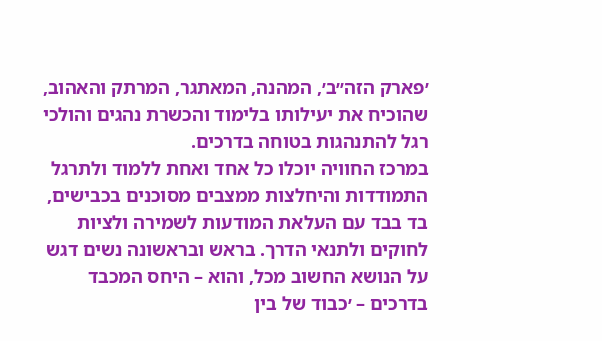׳פארק הזה״ב׳, המהנה, המאתגר, המרתק והאהוב, שהוכיח את יעילותו בלימוד והכשרת נהגים והולכי רגל להתנהגות בטוחה בדרכים.
במרכז החוויה יוכלו כל אחד ואחת ללמוד ולתרגל התמודדות והיחלצות ממצבים מסוכנים בכבישים, בד בבד עם העלאת המודעות לשמירה ולציות לחוקים ולתנאי הדרך. בראש ובראשונה נשים דגש על הנושא החשוב מכל, והוא – היחס המכבד בדרכים – ׳כבוד של בין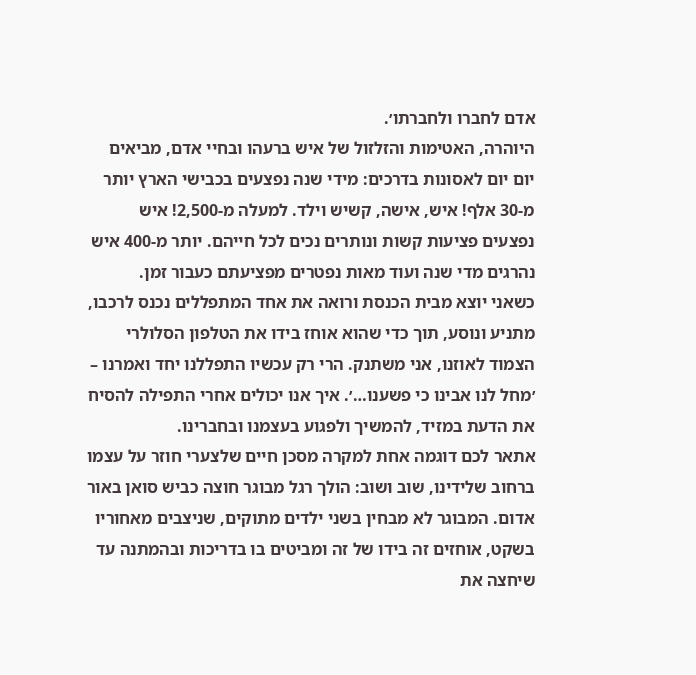אדם לחברו ולחברתו׳.
היוהרה, האטימות והזלזול של איש ברעהו ובחיי אדם, מביאים יום יום לאסונות בדרכים: מידי שנה נפצעים בכבישי הארץ יותר מ-30 אלף! איש, אישה, קשיש וילד. למעלה מ-2,500! איש נפצעים פציעות קשות ונותרים נכים לכל חייהם. יותר מ-400 איש נהרגים מדי שנה ועוד מאות נפטרים מפציעתם כעבור זמן.
כשאני יוצא מבית הכנסת ורואה את אחד המתפללים נכנס לרכבו, מתניע ונוסע, תוך כדי שהוא אוחז בידו את הטלפון הסלולרי הצמוד לאוזנו, אני משתנק. הרי רק עכשיו התפללנו יחד ואמרנו – ׳מחל לנו אבינו כי פשענו…׳. איך אנו יכולים אחרי התפילה להסיח את הדעת במזיד, להמשיך ולפגוע בעצמנו ובחברינו.
אתאר לכם דוגמה אחת למקרה מסכן חיים שלצערי חוזר על עצמו ברחוב שלידינו, שוב ושוב: הולך רגל מבוגר חוצה כביש סואן באור אדום. המבוגר לא מבחין בשני ילדים מתוקים, שניצבים מאחוריו בשקט, אוחזים זה בידו של זה ומביטים בו בדריכות ובהמתנה עד שיחצה את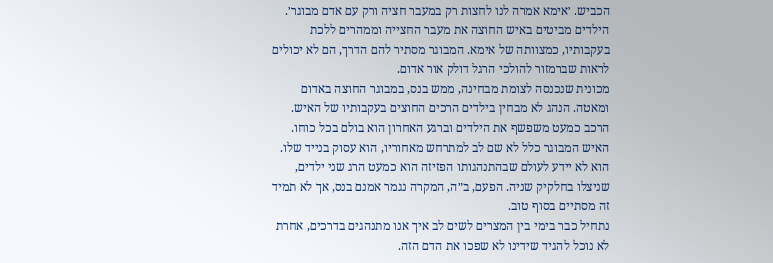הכביש. ׳אימא אמרה לנו לחצות רק במעבר חציה ורק עם אדם מבוגר׳. הילדים מביטים באיש החוצה את מעבר החצייה וממהרים ללכת בעקבותיו, כמצוותה של אימא. המבוגר מסתיר להם הדרך, הם לא יכולים לראות שברמזור להולכי הרגל דולק אור אדום.
מכונית שנכנסה לצומת מבחינה, ממש בנס, במבוגר החוצה באדום ומאטה. הנהג לא מבחין בילדים הרכים החוצים בעקבותיו של האיש. הרכב כמעט משפשף את הילדים וברגע האחרון הוא בולם בכל כוחו. האיש המבוגר כלל לא שם לב למתרחש מאחוריו, הוא עסוק בנייד שלו. הוא לא יידע לעולם שבהתנהגותו הפזיזה הוא כמעט הרג שני ילדים, שניצלו בחלקיק שניה. הפעם, ב״ה, המקרה נגמר אמנם בנס, אך לא תמיד זה מסתיים בסוף טוב.
נתחיל כבר בימי בין המצרים לשים לב איך אנו מתנהגים בדרכים, אחרת לא נוכל להגיד שידינו לא שפכו את הדם הזה.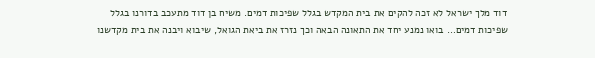דוד מלך ישראל לא זכה להקים את בית המקדש בגלל שפיכות דמים. משיח בן דוד מתעכב בדורנו בגלל שפיכות דמים… בואו נמנע יחד את התאונה הבאה וכך נזרז את ביאת הגואל, שיבוא ויבנה את בית מקדשנו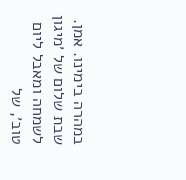במהרה בימינו. אמן.
שבת שלום של ׳מיגון לשמחה ומאבל ליום טוב׳, של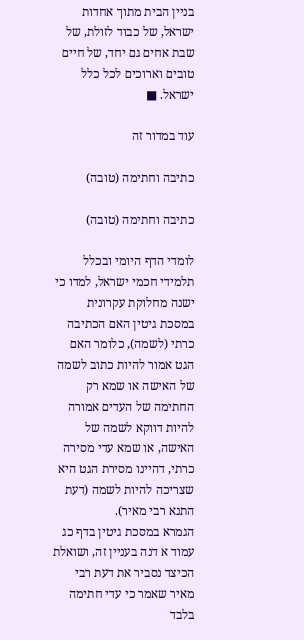בניין הבית מתוך אחדות ישראל, של כבוד לזולת, של שבת אחים גם יחד, של חיים טובים וארוכים לכל כלל ישראל. ■

עוד במדור זה

כתיבה וחתימה (טובה)

כתיבה וחתימה (טובה)

לומדי הדף היומי ובכלל תלמידי חכמי ישראל, למדו כי ישנה מחלוקת עקרונית במסכת גיטין האם הכתיבה כרתי (לשמה), כלומר האם הגט אמור להיות כתוב לשמה של האישה או שמא רק החתימה של העדים אמורה להיות דווקא לשמה של האישה, או שמא עדי מסירה כרתי, דהיינו מסירת הגט היא שצריכה להיות לשמה (דעת התנא רבי מאיר).
הגמרא במסכת גיטין בדף כג עמוד א דנה בעניין זה, ושואלת הכיצד נסביר את דעת רבי מאיר שאמר כי עדי חתימה בלבד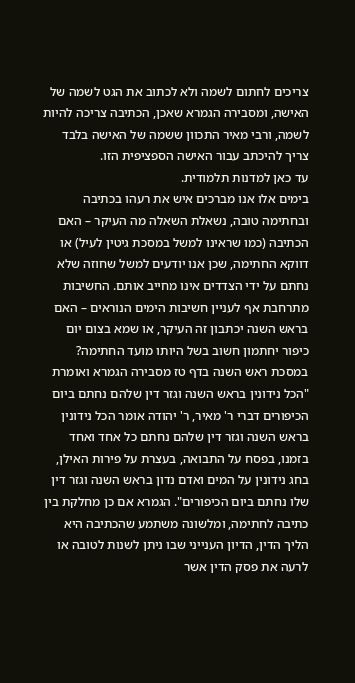צריכים לחתום לשמה ולא לכתוב את הגט לשמה של האישה, ומסבירה הגמרא שאכן, הכתיבה צריכה להיות לשמה, ורבי מאיר התכוון ששמה של האישה בלבד צריך להיכתב עבור האישה הספציפית הזו.
עד כאן למדנות תלמודית.
בימים אלו אנו מברכים איש את רעהו בכתיבה ובחתימה טובה, נשאלת השאלה מה העיקר – האם הכתיבה (כמו שראינו למשל במסכת גיטין לעיל) או דווקא החתימה, שכן אנו יודעים למשל שחוזה שלא נחתם על ידי הצדדים אינו מחייב אותם. החשיבות מתרחבת אף לעניין חשיבות הימים הנוראים – האם בראש השנה יכתבון זה העיקר, או שמא בצום יום כיפור יחתמון חשוב בשל היותו מועד החתימה?
במסכת ראש השנה בדף טז מסבירה הגמרא ואומרת "הכל נידונין בראש השנה וגזר דין שלהם נחתם ביום הכיפורים דברי ר' מאיר, ר' יהודה אומר הכל נידונין בראש השנה וגזר דין שלהם נחתם כל אחד ואחד בזמנו, בפסח על התבואה, בעצרת על פירות האילן, בחג נידונין על המים ואדם נדון בראש השנה וגזר דין שלו נחתם ביום הכיפורים". הגמרא אם כן מחלקת בין כתיבה לחתימה, ומלשונה משתמע שהכתיבה היא הליך הדין, הדיון הענייני שבו ניתן לשנות לטובה או לרעה את פסק הדין אשר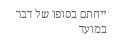ייחתם בסופו של דבר במועד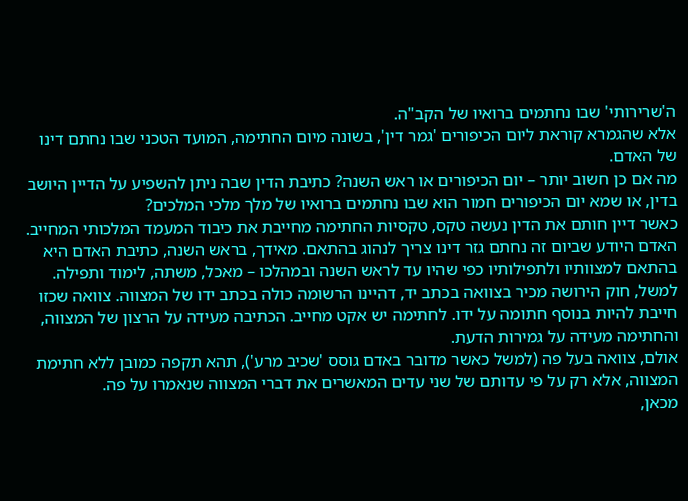ה'שרירותי' שבו נחתמים ברואיו של הקב"ה.
אלא שהגמרא קוראת ליום הכיפורים 'גמר דין', בשונה מיום החתימה, המועד הטכני שבו נחתם דינו של האדם.
מה אם כן חשוב יותר – יום הכיפורים או ראש השנה? כתיבת הדין שבה ניתן להשפיע על הדיין היושב בדין, או שמא יום הכיפורים חמור הוא שבו נחתמים ברואיו של מלך מלכי המלכים?
כאשר דיין חותם את הדין נעשה טקס, טקסיות החתימה מחייבת את כיבוד המעמד המלכותי המחייב. האדם היודע שביום זה נחתם גזר דינו צריך לנהוג בהתאם. מאידך, בראש השנה, כתיבת האדם היא בהתאם למצוותיו ולתפילותיו כפי שהיו עד לראש השנה ובמהלכו – מאכל, משתה, לימוד ותפילה.
למשל, חוק הירושה מכיר בצוואה בכתב יד, דהיינו הרשומה כולה בכתב ידו של המצווה. צוואה שכזו חייבת להיות בנוסף חתומה על ידו. לחתימה יש אקט מחייב. הכתיבה מעידה על הרצון של המצווה, והחתימה מעידה על גמירות הדעת.
אולם, צוואה בעל פה (למשל כאשר מדובר באדם גוסס 'שכיב מרע'), תהא תקפה כמובן ללא חתימת המצווה, אלא רק על פי עדותם של שני עדים המאשרים את דברי המצווה שנאמרו על פה.
מכאן,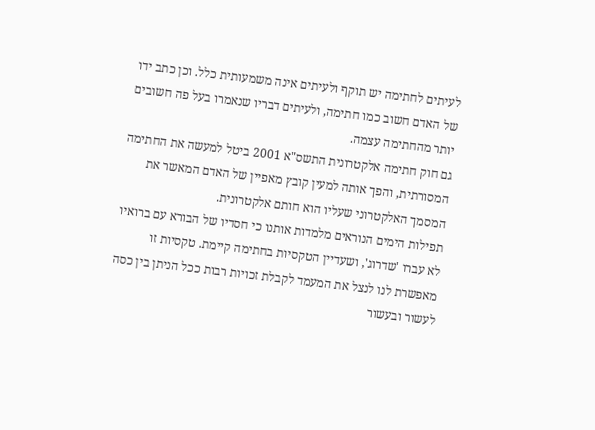לעיתים לחתימה יש תוקף ולעיתים אינה משמעותית כלל. וכן כתב ידו של האדם חשוב כמו חתימה, ולעיתים דבריו שנאמרו בעל פה חשובים יותר מהחתימה עצמה.
גם חוק חתימה אלקטרונית התשס"א 2001 ביטל למעשה את החתימה המסורתית, והפך אותה למעין קובץ מאפיין של האדם המאשר את המסמך האלקטרוני שעליו הוא חותם אלקטרונית.
תפילות הימים הנוראים מלמדות אותנו כי חסדיו של הבורא עם ברואיו לא עברו 'שדרוג', ושעדיין הטקסיות בחתימה קיימת. טקסיות זו מאפשרת לנו לנצל את המעמד לקבלת זכויות רבות ככל הניתן בין כסה לעשור ובעשור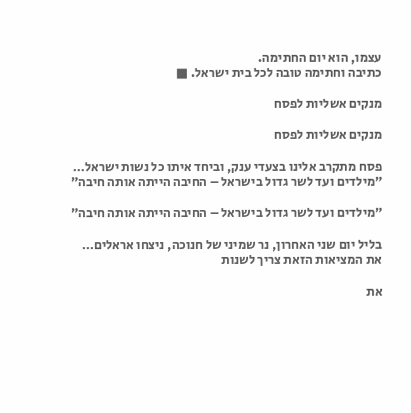עצמו, הוא יום החתימה.
כתיבה וחתימה טובה לכל בית ישראל. ■

מנקים אשליות לפסח

מנקים אשליות לפסח

פסח מתקרב אלינו בצעדי ענק, וביחד איתו כל נשות ישראל…
״מילדים ועד לשר גדול בישראל – החיבה הייתה אותה חיבה״

״מילדים ועד לשר גדול בישראל – החיבה הייתה אותה חיבה״

בליל יום שני האחרון, נר שמיני של חנוכה, ניצחו אראלים…
את המציאות הזאת צריך לשנות

את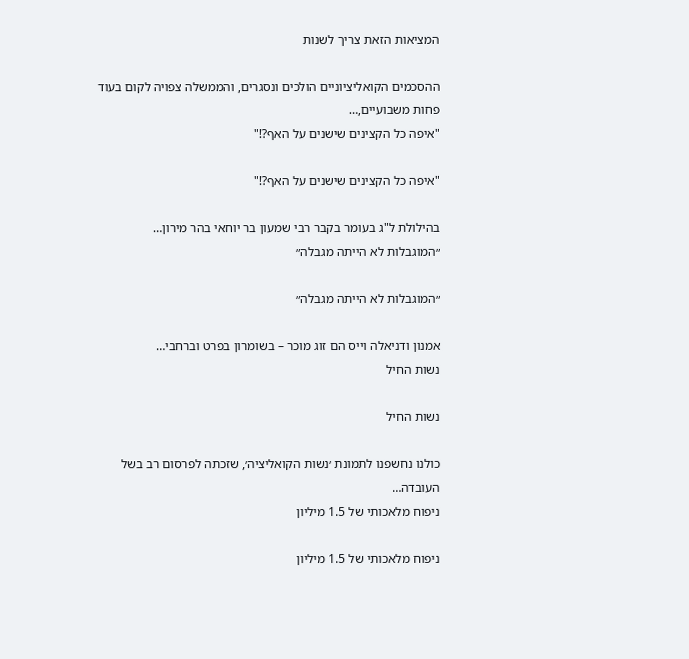המציאות הזאת צריך לשנות

ההסכמים הקואליציוניים הולכים ונסגרים, והממשלה צפויה לקום בעוד פחות משבועיים,…
"איפה כל הקצינים שישנים על האף?!"

"איפה כל הקצינים שישנים על האף?!"

בהילולת ל"ג בעומר בקבר רבי שמעון בר יוחאי בהר מירון…
״המוגבלות לא הייתה מגבלה״

״המוגבלות לא הייתה מגבלה״

אמנון ודניאלה וייס הם זוג מוכר – בשומרון בפרט וברחבי…
נשות החיל

נשות החיל

כולנו נחשפנו לתמונת ׳נשות הקואליציה׳, שזכתה לפרסום רב בשל העובדה…
ניפוח מלאכותי של 1.5 מיליון

ניפוח מלאכותי של 1.5 מיליון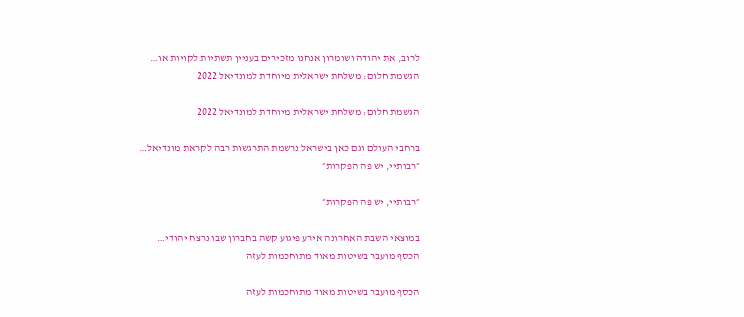לרוב, את יהודה ושומרון אנחנו מזכירים בעניין תשתיות לקויות או…
הגשמת חלום: משלחת ישראלית מיוחדת למונדיאל 2022

הגשמת חלום: משלחת ישראלית מיוחדת למונדיאל 2022

ברחבי העולם וגם כאן בישראל נרשמת התרגשות רבה לקראת מונדיאל…
״רבותיי, יש פה הפקרות״

״רבותיי, יש פה הפקרות״

במוצאי השבת האחרונה אירע פיגוע קשה בחברון שבו נרצח יהודי…
הכסף מועבר בשיטות מאוד מתוחכמות לעזה

הכסף מועבר בשיטות מאוד מתוחכמות לעזה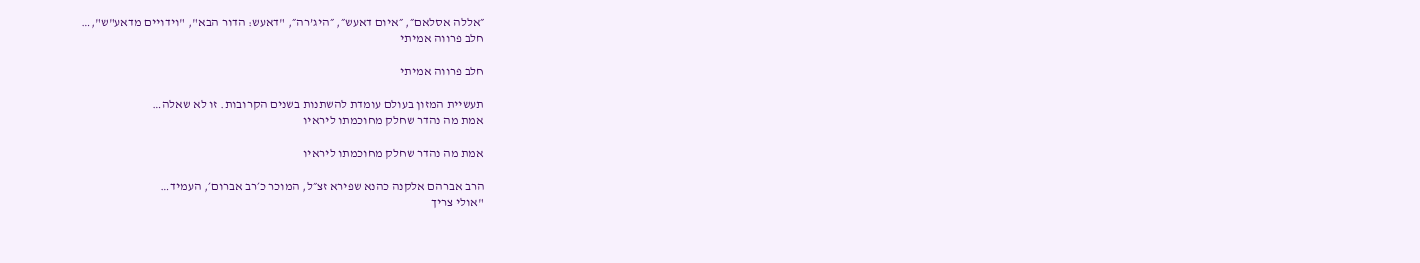״אללה אסלאם״, ״איום דאעש״, ״היג’רה״, "דאעש: הדור הבא", "וידויים מדאע"ש",…
חלב פרווה אמיתי

חלב פרווה אמיתי

תעשיית המזון בעולם עומדת להשתנות בשנים הקרובות. זו לא שאלה…
אמת מה נהדר שחלק מחוכמתו ליראיו

אמת מה נהדר שחלק מחוכמתו ליראיו

הרב אברהם אלקנה כהנא שפירא זצ״ל, המוכר כ׳רב אברום׳, העמיד…
"אולי צריך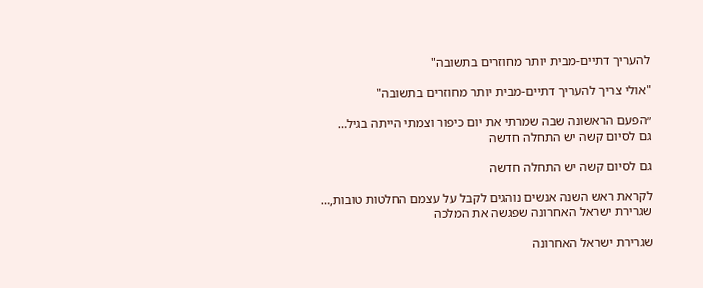להעריך דתיים-מבית יותר מחוזרים בתשובה"

"אולי צריך להעריך דתיים-מבית יותר מחוזרים בתשובה"

״הפעם הראשונה שבה שמרתי את יום כיפור וצמתי הייתה בגיל…
גם לסיום קשה יש התחלה חדשה

גם לסיום קשה יש התחלה חדשה

לקראת ראש השנה אנשים נוהגים לקבל על עצמם החלטות טובות,…
שגרירת ישראל האחרונה שפגשה את המלכה

שגרירת ישראל האחרונה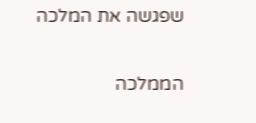שפגשה את המלכה

הממלכה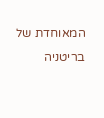המאוחדת של בריטניה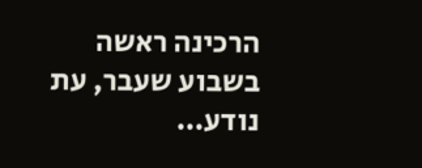הרכינה ראשה בשבוע שעבר, עת נודע…